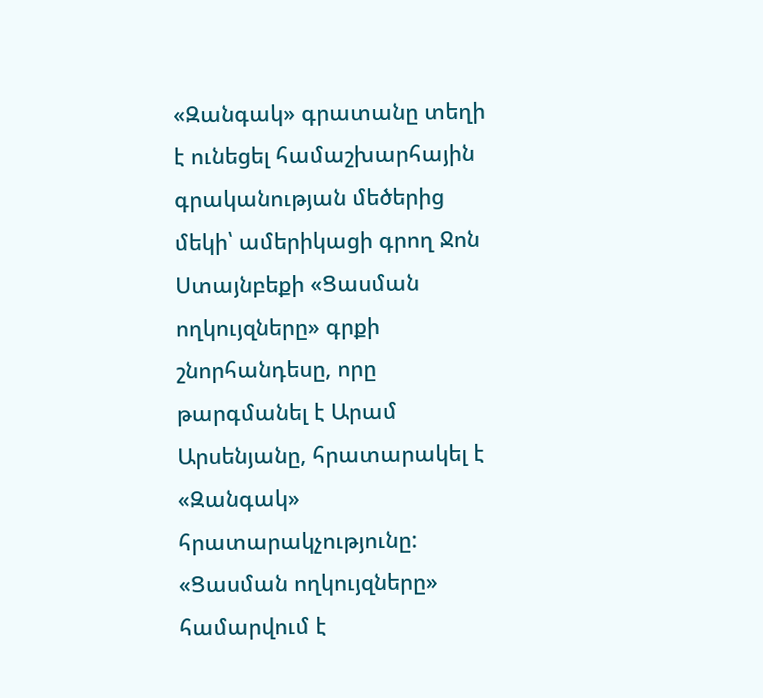«Զանգակ» գրատանը տեղի է ունեցել համաշխարհային գրականության մեծերից մեկի՝ ամերիկացի գրող Ջոն Ստայնբեքի «Ցասման ողկույզները» գրքի շնորհանդեսը, որը թարգմանել է Արամ Արսենյանը, հրատարակել է «Զանգակ» հրատարակչությունը:
«Ցասման ողկույզները» համարվում է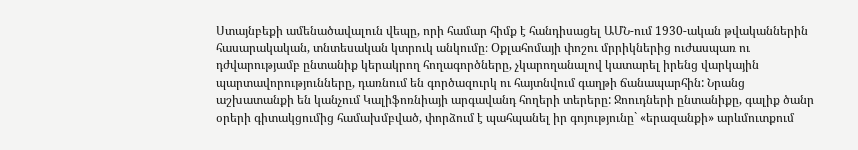Ստայնբեքի ամենածավալուն վեպը, որի համար հիմք է հանդիսացել ԱՄՆ-ում 1930-ական թվականներին հասարակական, տնտեսական կտրուկ անկումը։ Օքլահոմայի փոշու մրրիկներից ուժասպառ ու դժվարությամբ ընտանիք կերակրող հողագործները, չկարողանալով կատարել իրենց վարկային պարտավորությունները, դառնում են գործազուրկ ու հայտնվում գաղթի ճանապարհին: Նրանց աշխատանքի են կանչում Կալիֆոռնիայի արգավանդ հողերի տերերը: Ջոուդների ընտանիքը, գալիք ծանր օրերի գիտակցումից համախմբված, փորձում է պահպանել իր գոյությունը` «երազանքի» արևմուտքում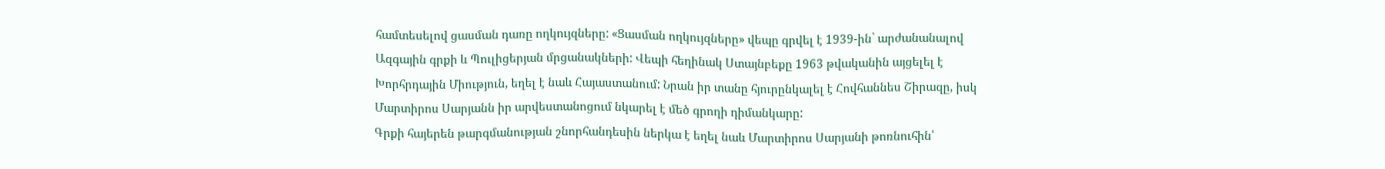համտեսելով ցասման դառը ողկույզները: «Ցասման ողկույզները» վեպը գրվել է 1939-ին` արժանանալով Ազգային գրքի և Պուլիցերյան մրցանակների: Վեպի հեղինակ Ստայնբեքը 1963 թվականին այցելել է Խորհրդային Միություն, եղել է նաև Հայաստանում: Նրան իր տանը հյուրընկալել է Հովհաննես Շիրազը, իսկ Մարտիրոս Սարյանն իր արվեստանոցում նկարել է մեծ գրողի դիմանկարը:
Գրքի հայերեն թարգմանության շնորհանդեսին ներկա է եղել նաև Մարտիրոս Սարյանի թոռնուհին՝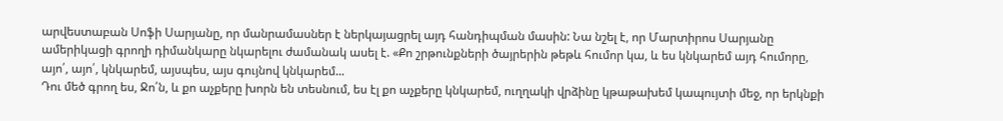արվեստաբան Սոֆի Սարյանը, որ մանրամասներ է ներկայացրել այդ հանդիպման մասին: Նա նշել է, որ Մարտիրոս Սարյանը ամերիկացի գրողի դիմանկարը նկարելու ժամանակ ասել է. «Քո շրթունքների ծայրերին թեթև հումոր կա, և ես կնկարեմ այդ հումորը, այո՛, այո՛, կնկարեմ, այսպես, այս գույնով կնկարեմ...
Դու մեծ գրող ես, Ջո՛ն, և քո աչքերը խորն են տեսնում, ես էլ քո աչքերը կնկարեմ, ուղղակի վրձինը կթաթախեմ կապույտի մեջ, որ երկնքի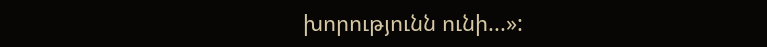խորությունն ունի...»: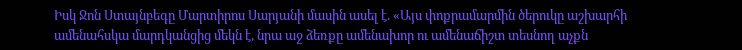Իսկ Ջոն Ստայնբեգը Մարտիրոս Սարյանի մասին ասել է. «Այս փոքրամարմին ծերուկը աշխարհի ամենահսկա մարդկանցից մեկն է, նրա աջ ձեռքը ամենախոր ու ամենաճիշտ տեսնող աչքն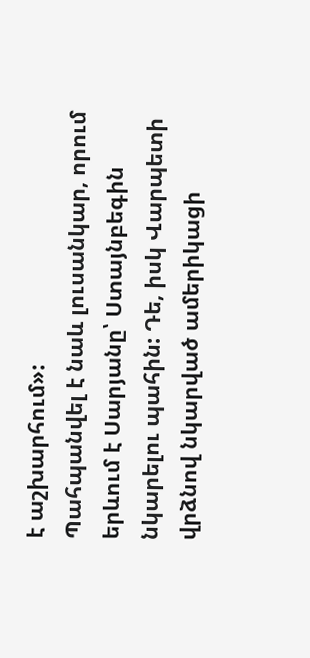է աշխարհում»:
Պահպանվել է նաև լուսանկար, որում երևում է Սարյանը՝ Ստայնբեգին նկարելու պահին: Դե, իսկ Վարպետի վրձնով նկարված ամերիկացի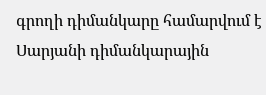գրողի դիմանկարը համարվում է Սարյանի դիմանկարային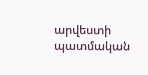արվեստի պատմական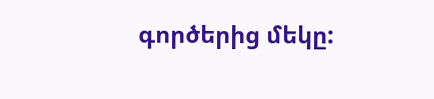գործերից մեկը: